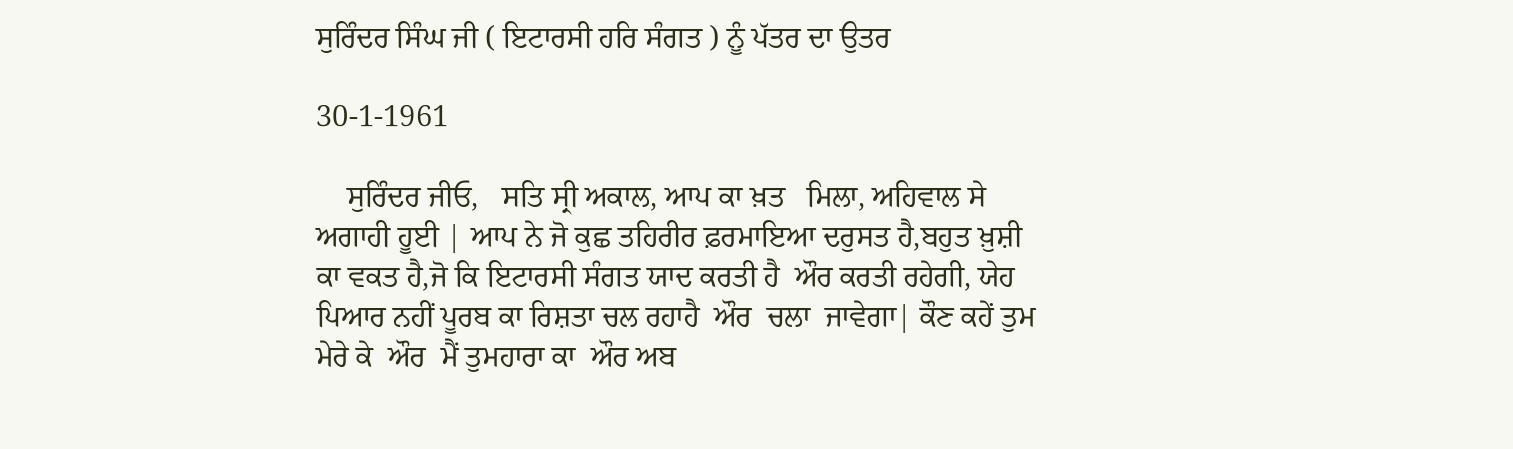ਸੁਰਿੰਦਰ ਸਿੰਘ ਜੀ ( ਇਟਾਰਸੀ ਹਰਿ ਸੰਗਤ ) ਨੂੰ ਪੱਤਰ ਦਾ ਉਤਰ

30-1-1961

    ਸੁਰਿੰਦਰ ਜੀਓ,   ਸਤਿ ਸ੍ਰੀ ਅਕਾਲ, ਆਪ ਕਾ ਖ਼ਤ   ਮਿਲਾ, ਅਹਿਵਾਲ ਸੇ ਅਗਾਹੀ ਹੂਈ | ਆਪ ਨੇ ਜੋ ਕੁਛ ਤਹਿਰੀਰ ਫ਼ਰਮਾਇਆ ਦਰੁਸਤ ਹੈ,ਬਹੁਤ ਖ਼ੁਸ਼ੀ ਕਾ ਵਕਤ ਹੈ,ਜੋ ਕਿ ਇਟਾਰਸੀ ਸੰਗਤ ਯਾਦ ਕਰਤੀ ਹੈ  ਔਰ ਕਰਤੀ ਰਹੇਗੀ, ਯੇਹ ਪਿਆਰ ਨਹੀਂ ਪੂਰਬ ਕਾ ਰਿਸ਼ਤਾ ਚਲ ਰਹਾਹੈ  ਔਰ  ਚਲਾ  ਜਾਵੇਗਾ| ਕੌਣ ਕਹੇਂ ਤੁਮ ਮੇਰੇ ਕੇ  ਔਰ  ਮੈਂ ਤੁਮਹਾਰਾ ਕਾ  ਔਰ ਅਬ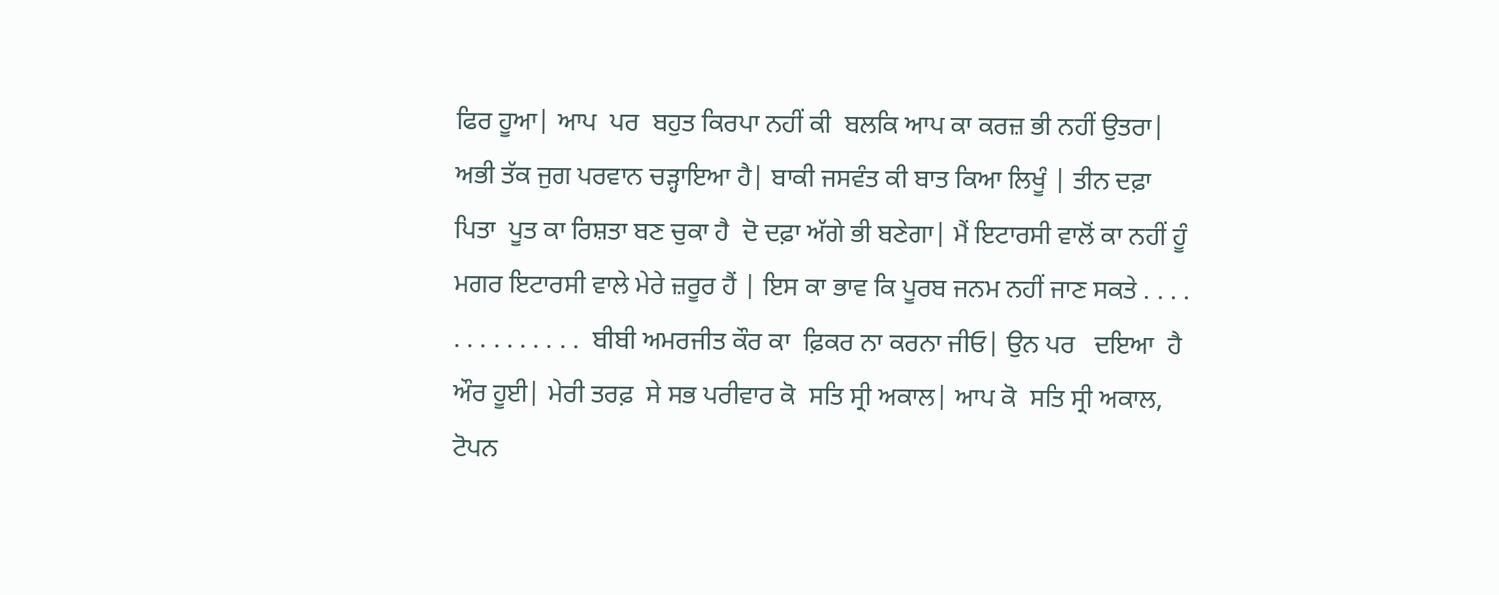ਫਿਰ ਹੂਆ| ਆਪ  ਪਰ  ਬਹੁਤ ਕਿਰਪਾ ਨਹੀਂ ਕੀ  ਬਲਕਿ ਆਪ ਕਾ ਕਰਜ਼ ਭੀ ਨਹੀਂ ਉਤਰਾ| ਅਭੀ ਤੱਕ ਜੁਗ ਪਰਵਾਨ ਚੜ੍ਹਾਇਆ ਹੈ| ਬਾਕੀ ਜਸਵੰਤ ਕੀ ਬਾਤ ਕਿਆ ਲਿਖੂੰ | ਤੀਨ ਦਫ਼ਾ ਪਿਤਾ  ਪੂਤ ਕਾ ਰਿਸ਼ਤਾ ਬਣ ਚੁਕਾ ਹੈ  ਦੋ ਦਫ਼ਾ ਅੱਗੇ ਭੀ ਬਣੇਗਾ| ਮੈਂ ਇਟਾਰਸੀ ਵਾਲੋਂ ਕਾ ਨਹੀਂ ਹੂੰ ਮਗਰ ਇਟਾਰਸੀ ਵਾਲੇ ਮੇਰੇ ਜ਼ਰੂਰ ਹੈਂ | ਇਸ ਕਾ ਭਾਵ ਕਿ ਪੂਰਬ ਜਨਮ ਨਹੀਂ ਜਾਣ ਸਕਤੇ . . . . . . . . . . . . . .  ਬੀਬੀ ਅਮਰਜੀਤ ਕੌਰ ਕਾ  ਫ਼ਿਕਰ ਨਾ ਕਰਨਾ ਜੀਓ| ਉਨ ਪਰ   ਦਇਆ  ਹੈ ਔਰ ਹੂਈ| ਮੇਰੀ ਤਰਫ਼  ਸੇ ਸਭ ਪਰੀਵਾਰ ਕੋ  ਸਤਿ ਸ੍ਰੀ ਅਕਾਲ| ਆਪ ਕੋ  ਸਤਿ ਸ੍ਰੀ ਅਕਾਲ, ਟੋਪਨ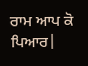ਰਾਮ ਆਪ ਕੋ  ਪਿਆਰ|